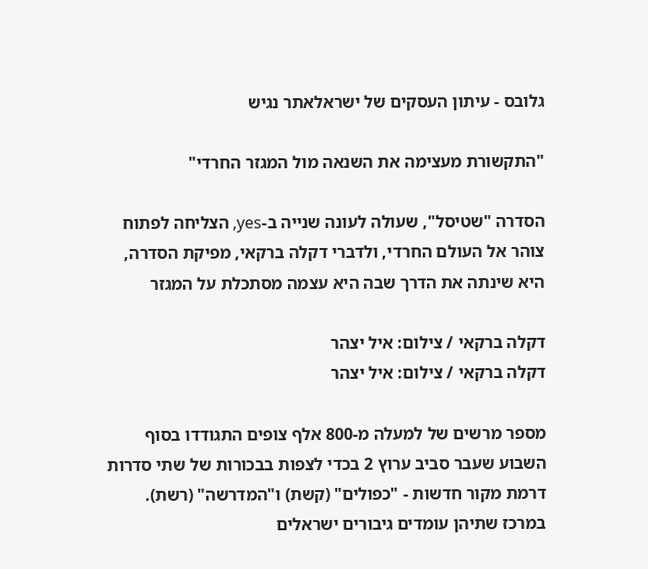גלובס - עיתון העסקים של ישראלאתר נגיש

"התקשורת מעצימה את השנאה מול המגזר החרדי"

הסדרה "שטיסל", שעולה לעונה שנייה ב-yes, הצליחה לפתוח צוהר אל העולם החרדי, ולדברי דקלה ברקאי, מפיקת הסדרה, היא שינתה את הדרך שבה היא עצמה מסתכלת על המגזר

דקלה ברקאי / צילום: איל יצהר
דקלה ברקאי / צילום: איל יצהר

מספר מרשים של למעלה מ-800 אלף צופים התגודדו בסוף השבוע שעבר סביב ערוץ 2 בכדי לצפות בבכורות של שתי סדרות דרמת מקור חדשות - "כפולים" (קשת) ו"המדרשה" (רשת). במרכז שתיהן עומדים גיבורים ישראלים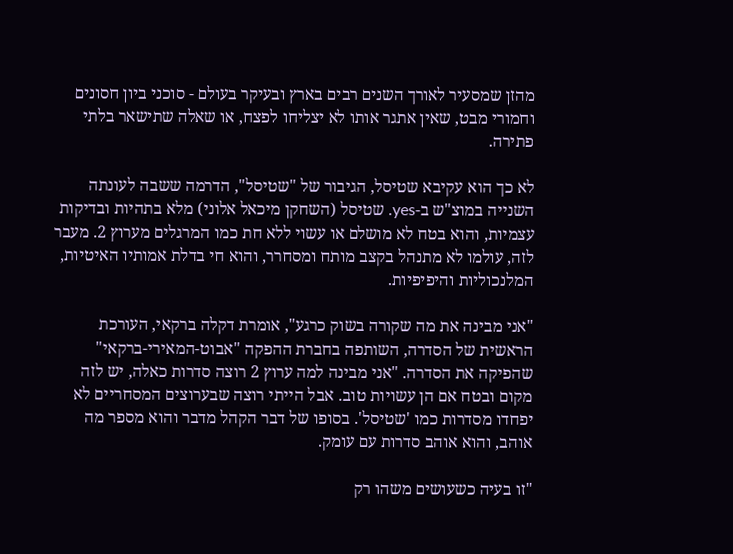מהזן שמסעיר לאורך השנים רבים בארץ ובעיקר בעולם - סוכני ביון חסונים וחמורי מבט, שאין אתגר אותו לא יצליחו לפצח, או שאלה שתישאר בלתי פתירה.

לא כך הוא עקיבא שטיסל, הגיבור של "שטיסל", הדרמה ששבה לעונתה השנייה במוצ"ש ב-yes. שטיסל (השחקן מיכאל אלוני) מלא בתהיות ובדיקות עצמיות, והוא בטח לא מושלם או עשוי ללא חת כמו המרגלים מערוץ 2. מעבר לזה, עולמו לא מתנהל בקצב מותח ומסחרר, והוא חי בדלת אמותיו האיטיות, המלנכוליות והיפיפיות.

"אני מבינה את מה שקורה בשוק כרגע", אומרת דקלה ברקאי, העורכת הראשית של הסדרה, השותפה בחברת ההפקה "אבוט-המאירי-ברקאי" שהפיקה את הסדרה. "אני מבינה למה ערוץ 2 רוצה סדרות כאלה, יש לזה מקום ובטח אם הן עשויות טוב. אבל הייתי רוצה שבערוצים המסחריים לא יפחדו מסדרות כמו 'שטיסל'. בסופו של דבר הקהל מדבר והוא מספר מה אוהב, והוא אוהב סדרות עם עומק.

"זו בעיה כשעושים משהו רק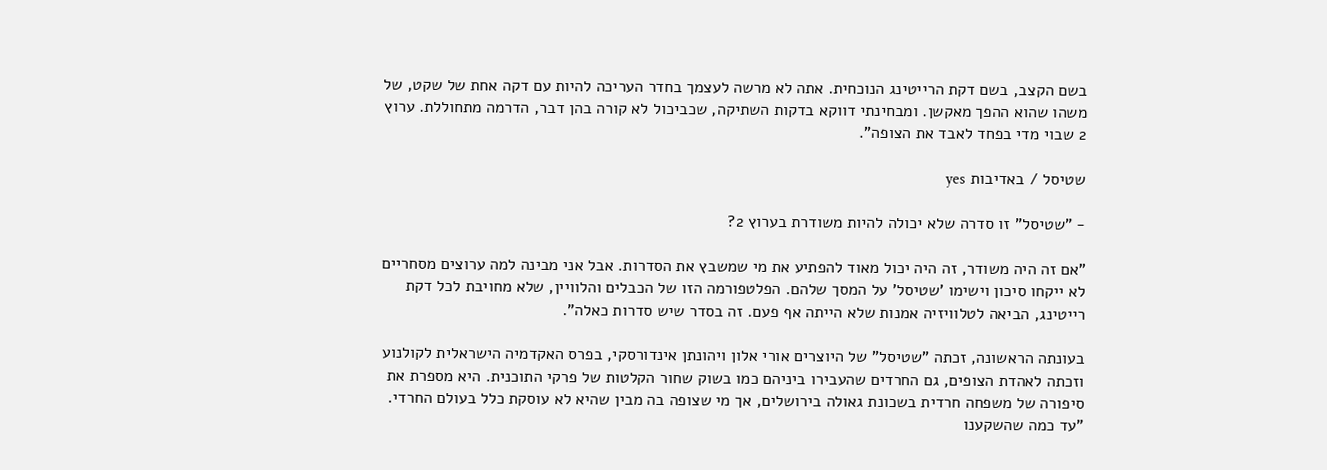בשם הקצב, בשם דקת הרייטינג הנוכחית. אתה לא מרשה לעצמך בחדר העריכה להיות עם דקה אחת של שקט, של משהו שהוא ההפך מאקשן. ומבחינתי דווקא בדקות השתיקה, שכביכול לא קורה בהן דבר, הדרמה מתחוללת. ערוץ 2 שבוי מדי בפחד לאבד את הצופה".

שטיסל / באדיבות yes

- "שטיסל" זו סדרה שלא יכולה להיות משודרת בערוץ 2?

"אם זה היה משודר, זה היה יכול מאוד להפתיע את מי שמשבץ את הסדרות. אבל אני מבינה למה ערוצים מסחריים לא ייקחו סיכון וישימו 'שטיסל' על המסך שלהם. הפלטפורמה הזו של הכבלים והלוויין, שלא מחויבת לכל דקת רייטינג, הביאה לטלוויזיה אמנות שלא הייתה אף פעם. זה בסדר שיש סדרות כאלה".

בעונתה הראשונה, זכתה "שטיסל" של היוצרים אורי אלון ויהונתן אינדורסקי, בפרס האקדמיה הישראלית לקולנוע וזכתה לאהדת הצופים, גם החרדים שהעבירו ביניהם כמו בשוק שחור הקלטות של פרקי התוכנית. היא מספרת את סיפורה של משפחה חרדית בשכונת גאולה בירושלים, אך מי שצופה בה מבין שהיא לא עוסקת כלל בעולם החרדי. "עד כמה שהשקענו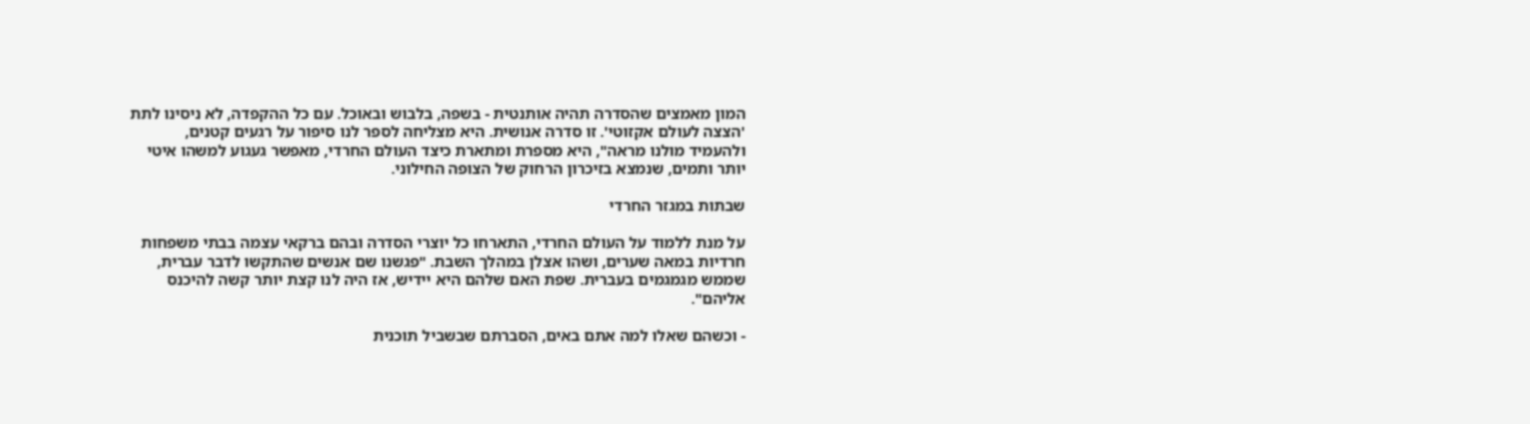המון מאמצים שהסדרה תהיה אותנטית - בשפה, בלבוש ובאוכל. עם כל ההקפדה, לא ניסינו לתת 'הצצה לעולם אקזוטי'. זו סדרה אנושית. היא מצליחה לספר לנו סיפור על רגעים קטנים, ולהעמיד מולנו מראה", היא מספרת ומתארת כיצד העולם החרדי, מאפשר געגוע למשהו איטי יותר ותמים, שנמצא בזיכרון הרחוק של הצופה החילוני.

שבתות במגזר החרדי

על מנת ללמוד על העולם החרדי, התארחו כל יוצרי הסדרה ובהם ברקאי עצמה בבתי משפחות חרדיות במאה שערים, ושהו אצלן במהלך השבת. "פגשנו שם אנשים שהתקשו לדבר עברית, שממש מגמגמים בעברית. שפת האם שלהם היא יידיש, אז היה לנו קצת יותר קשה להיכנס אליהם".

- וכשהם שאלו למה אתם באים, הסברתם שבשביל תוכנית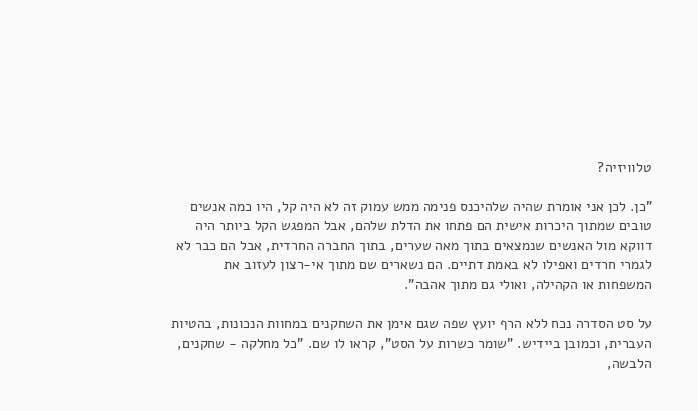טלוויזיה?

"כן. לכן אני אומרת שהיה שלהיכנס פנימה ממש עמוק זה לא היה קל, היו כמה אנשים טובים שמתוך היכרות אישית הם פתחו את הדלת שלהם, אבל המפגש הקל ביותר היה דווקא מול האנשים שנמצאים בתוך מאה שערים, בתוך החברה החרדית, אבל הם כבר לא לגמרי חרדים ואפילו לא באמת דתיים. הם נשארים שם מתוך אי-רצון לעזוב את המשפחות או הקהילה, ואולי גם מתוך אהבה".

על סט הסדרה נכח ללא הרף יועץ שפה שגם אימן את השחקנים במחוות הנכונות, בהטיות העברית, וכמובן ביידיש. "שומר כשרות על הסט", קראו לו שם. "כל מחלקה - שחקנים, הלבשה,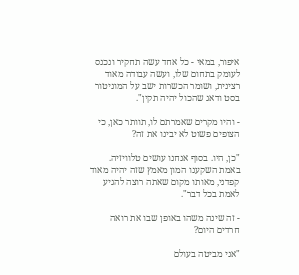איפור, במאי - כל אחד עשה תחקיר ונכנס לעומק בתחום שלו, ועשה עבודה מאוד רצינית, ושומר הכשרות ישב על המוניטור בסט ודאג שהכול יהיה תקין".

- והיו מקרים שאמרתם לו, תוותר כאן, כי הצופים פשוט לא יבינו את זה?

"כן, היו. בסוף אנחנו עושים טלוויזיה. באמת השקענו המון מאמץ שזה יהיה מאוד קפדני, מאותו מקום שאתה רוצה להגיע לאמת בכל דבר".

- זה שינה משהו באופן שבו את רואה חרדים היום?

"אני מביטה בעולם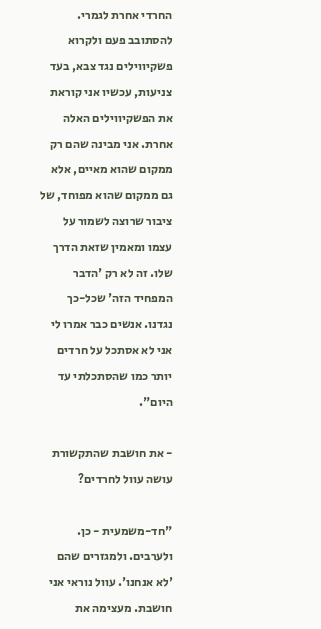החרדי אחרת לגמרי. להסתובב פעם ולקרוא פשקיווילים נגד צבא, בעד צניעות, עכשיו אני קוראת את הפשקיווילים האלה אחרת. אני מבינה שהם רק ממקום שהוא מאיים, אלא גם ממקום שהוא מפוחד, של ציבור שרוצה לשמור על עצמו ומאמין שזאת הדרך שלו. זה לא רק 'הדבר המפחיד הזה' שכל-כך נגדנו. אנשים כבר אמרו לי אני לא אסתכל על חרדים יותר כמו שהסתכלתי עד היום".

- את חושבת שהתקשורת עושה עוול לחרדים?

"חד-משמעית - כן. ולערבים. ולמגזרים שהם 'לא אנחנו'. עוול נוראי אני חושבת. מעצימה את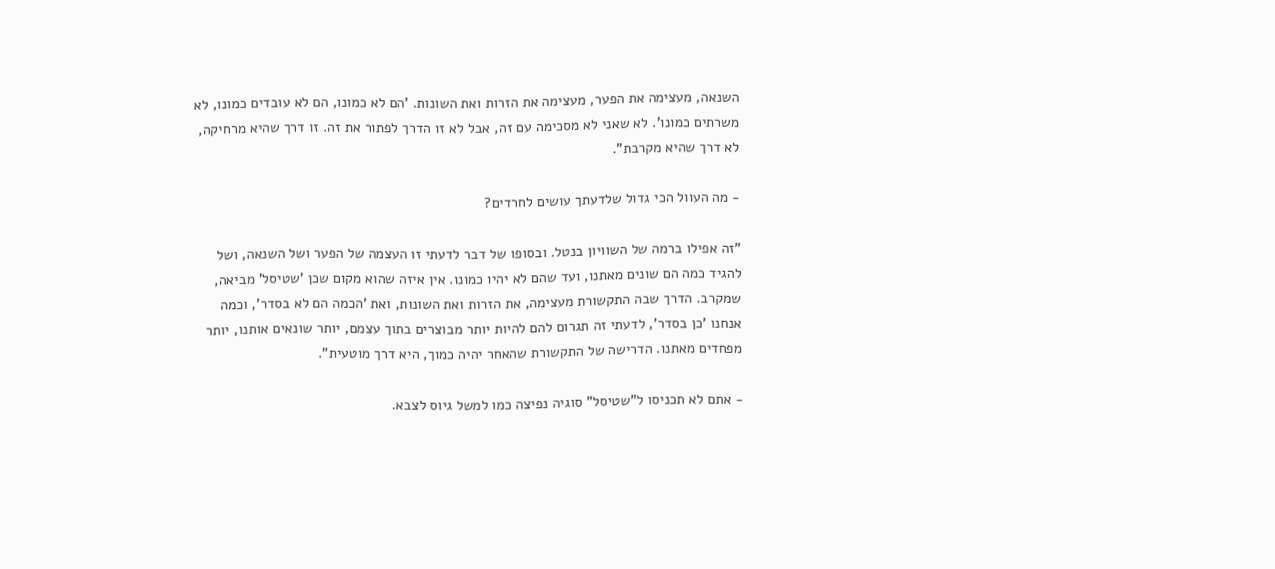השנאה, מעצימה את הפער, מעצימה את הזרות ואת השונות. 'הם לא כמונו, הם לא עובדים כמונו, לא משרתים כמונו'. לא שאני לא מסכימה עם זה, אבל לא זו הדרך לפתור את זה. זו דרך שהיא מרחיקה, לא דרך שהיא מקרבת".

- מה העוול הכי גדול שלדעתך עושים לחרדים?

"זה אפילו ברמה של השוויון בנטל. ובסופו של דבר לדעתי זו העצמה של הפער ושל השנאה, ושל להגיד כמה הם שונים מאתנו, ועד שהם לא יהיו כמונו. אין איזה שהוא מקום שכן 'שטיסל' מביאה, שמקרב. הדרך שבה התקשורת מעצימה, את הזרות ואת השונות, ואת 'הכמה הם לא בסדר', וכמה אנחנו 'כן בסדר', לדעתי זה תגרום להם להיות יותר מבוצרים בתוך עצמם, יותר שונאים אותנו, יותר מפחדים מאתנו. הדרישה של התקשורת שהאחר יהיה כמוך, היא דרך מוטעית".

- אתם לא תכניסו ל"שטיסל" סוגיה נפיצה כמו למשל גיוס לצבא.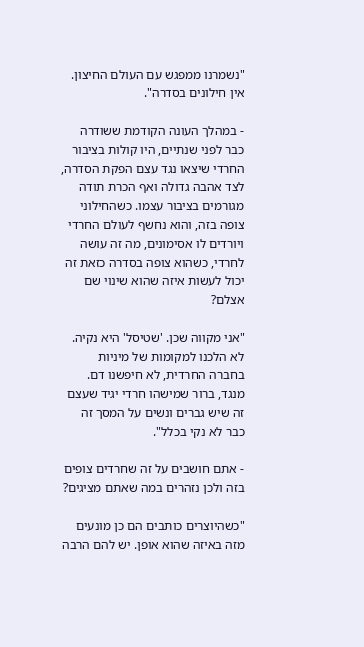"נשמרנו ממפגש עם העולם החיצון. אין חילונים בסדרה".

- במהלך העונה הקודמת ששודרה כבר לפני שנתיים, היו קולות בציבור החרדי שיצאו נגד עצם הפקת הסדרה, לצד אהבה גדולה ואף הכרת תודה מגורמים בציבור עצמו. כשהחילוני צופה בזה, והוא נחשף לעולם החרדי ויורדים לו אסימונים, מה זה עושה לחרדי, כשהוא צופה בסדרה כזאת זה יכול לעשות איזה שהוא שינוי שם אצלם?

"אני מקווה שכן. 'שטיסל' היא נקיה. לא הלכנו למקומות של מיניות בחברה החרדית, לא חיפשנו דם. מנגד, ברור שמישהו חרדי יגיד שעצם זה שיש גברים ונשים על המסך זה כבר לא נקי בכלל".

- אתם חושבים על זה שחרדים צופים בזה ולכן נזהרים במה שאתם מציגים?

"כשהיוצרים כותבים הם כן מונעים מזה באיזה שהוא אופן. יש להם הרבה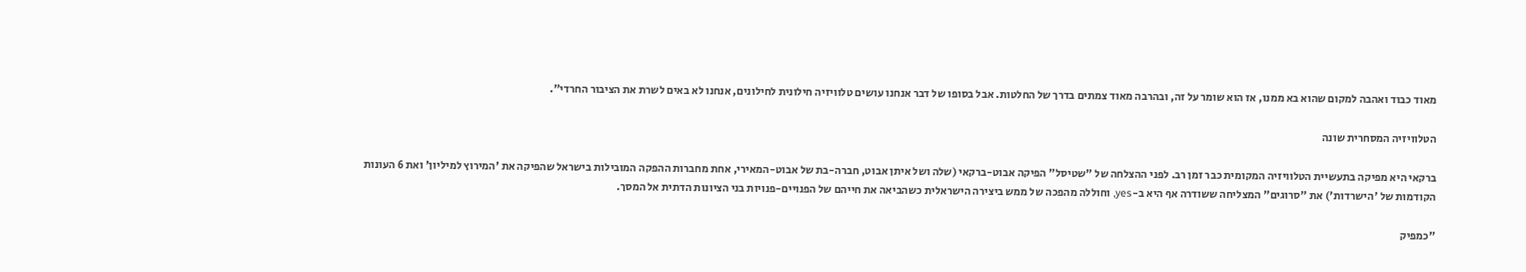מאוד כבוד ואהבה למקום שהוא בא ממנו, אז הוא שומר על זה, ובהרבה מאוד צמתים בדרך של החלטות. אבל בסופו של דבר אנחנו עושים טלוויזיה חילונית לחילונים, אנחנו לא באים לשרת את הציבור החרדי".

הטלוויזיה המסחרית שונה

ברקאי היא מפיקה בתעשיית הטלוויזיה המקומית כבר זמן רב. לפני ההצלחה של "שטיסל" הפיקה אבוט-ברקאי (שלה ושל איתן אבוט, חברה-בת של אבוט-המאירי, אחת מחברות ההפקה המובילות בישראל שהפיקה את 'המירוץ למיליון' ואת 6 העונות הקודמות של 'הישרדות') את "סרוגים" המצליחה ששודרה אף היא ב-yes, וחוללה מהפכה של ממש ביצירה הישראלית כשהביאה את חייהם של הפנויים-פנויות בני הציונות הדתית אל המסך.

"כמפיק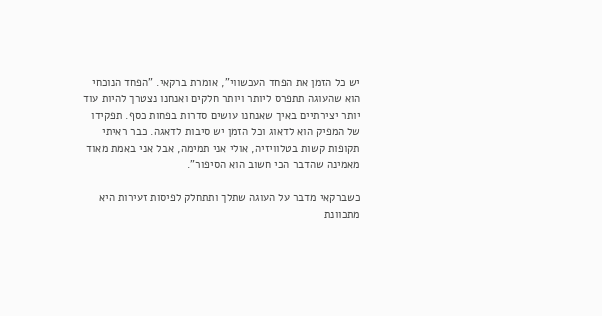יש כל הזמן את הפחד העכשווי", אומרת ברקאי. "הפחד הנוכחי הוא שהעוגה תתפרס ליותר ויותר חלקים ואנחנו נצטרך להיות עוד יותר יצירתיים באיך שאנחנו עושים סדרות בפחות כסף. תפקידו של המפיק הוא לדאוג וכל הזמן יש סיבות לדאגה. כבר ראיתי תקופות קשות בטלוויזיה, אולי אני תמימה, אבל אני באמת מאוד מאמינה שהדבר הכי חשוב הוא הסיפור".

כשברקאי מדבר על העוגה שתלך ותתחלק לפיסות זעירות היא מתכוונת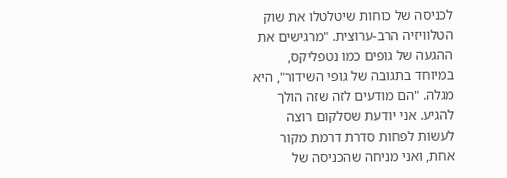לכניסה של כוחות שיטלטלו את שוק הטלוויזיה הרב-ערוצית. "מרגישים את ההגעה של גופים כמו נטפליקס, במיוחד בתגובה של גופי השידור", היא מגלה. "הם מודעים לזה שזה הולך להגיע. אני יודעת שסלקום רוצה לעשות לפחות סדרת דרמת מקור אחת, ואני מניחה שהכניסה של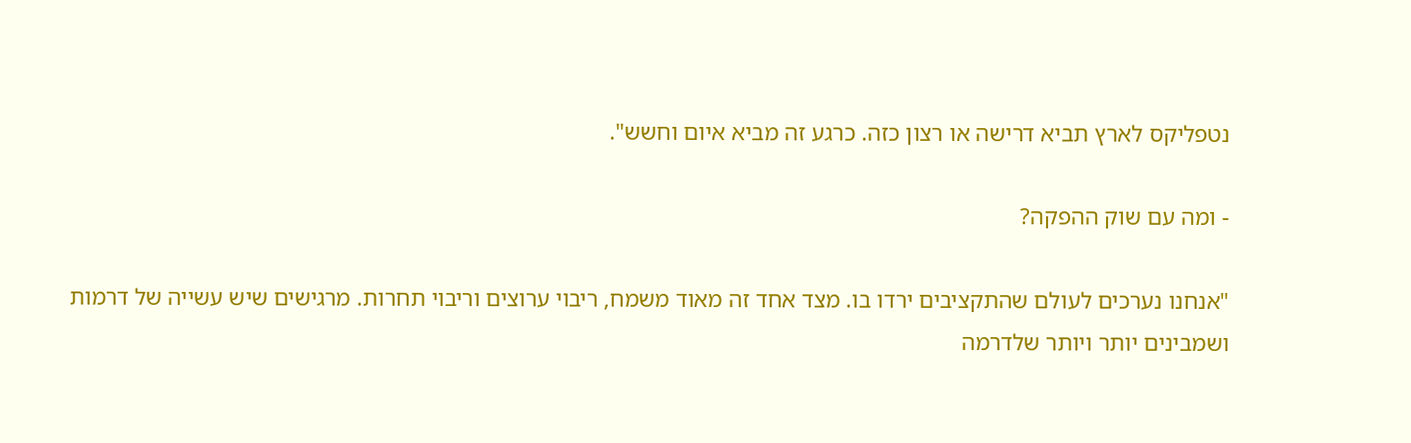נטפליקס לארץ תביא דרישה או רצון כזה. כרגע זה מביא איום וחשש".

- ומה עם שוק ההפקה?

"אנחנו נערכים לעולם שהתקציבים ירדו בו. מצד אחד זה מאוד משמח, ריבוי ערוצים וריבוי תחרות. מרגישים שיש עשייה של דרמות ושמבינים יותר ויותר שלדרמה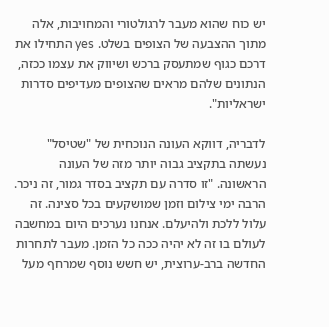יש כוח שהוא מעבר לרגולטורי והמחויבות, אלה מתוך ההצבעה של הצופים בשלט. yes התחילו את דרכם כגוף שמתעסק ברכש ושיווק את עצמו ככזה, הנתונים שלהם מראים שהצופים מעדיפים סדרות ישראליות".

לדבריה, דווקא העונה הנוכחית של "שטיסל" נעשתה בתקציב גבוה יותר מזה של העונה הראשונה. "זו סדרה עם תקציב בסדר גמור, זה ניכר. הרבה ימי צילום וזמן שמושקעים בכל סצינה. זה עלול ללכת ולהיעלם. אנחנו נערכים היום במחשבה לעולם בו זה לא יהיה ככה כל הזמן. מעבר לתחרות החדשה ברב-ערוצית, יש חשש נוסף שמרחף מעל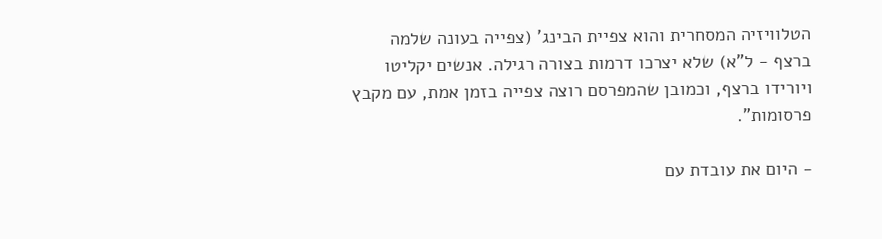הטלוויזיה המסחרית והוא צפיית הבינג' (צפייה בעונה שלמה ברצף - ל"א) שלא יצרכו דרמות בצורה רגילה. אנשים יקליטו ויורידו ברצף, וכמובן שהמפרסם רוצה צפייה בזמן אמת, עם מקבץ פרסומות".

- היום את עובדת עם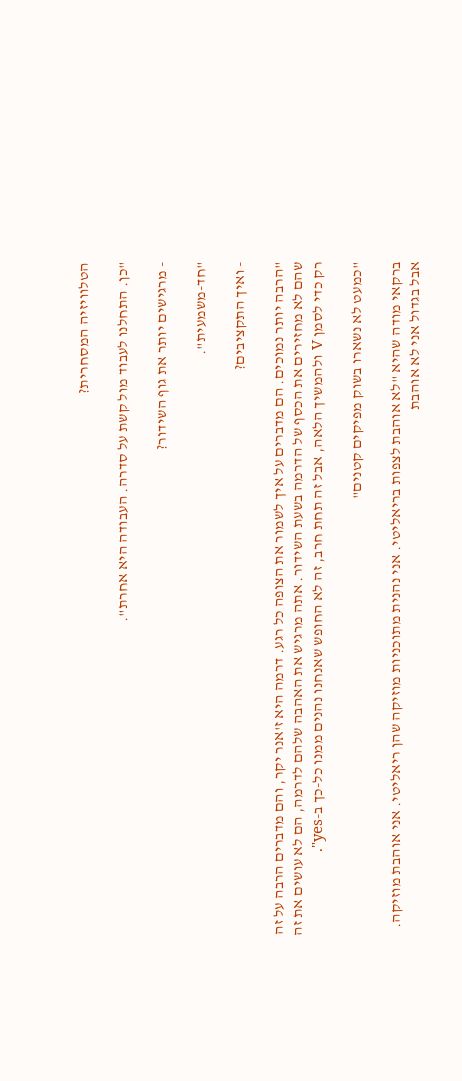הטלוויזיה המסחרית?

"כן. התחלנו לעבוד מול קשת על סדרה. העבודה היא אחרת".

- מרגישים יותר את גוף השידור?

"חד-משמעית".

- ואיך התקציבים?

"הרבה יותר נמוכים. הם מדברים על איך לשמור את הצופה כל רגע. דרמה היא ז'אנר יקר, והם מדברים הרבה על זה שהם לא מחזירים את הכסף של הדרמה בשעת השידור. אתה מרגיש את האהבה שלהם לדרמה, הם לא עושים את זה רק כדי לסמן V ולהמשיך הלאה, אבל זה תחת חרב, זה לא החופש שאנחנו נהנים ממנו כל-כך ב-yes".

"כמעט לא נשארו בשוק מפיקים קטנים"

ברקאי מודה שהיא "לא אוהבת לצפות בריאליטי. אני נהנית מתוכניות מוזיקה שהן ריאליטי. אני אוהבת מוזיקה. אבל בגדול אני לא אוהבת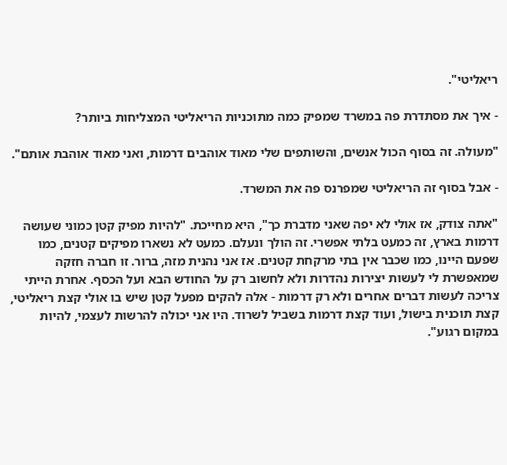ריאליטי".

- איך את מסתדרת פה במשרד שמפיק כמה מתוכניות הריאליטי המצליחות ביותר?

"מעולה. זה בסוף הכול אנשים, והשותפים שלי מאוד אוהבים דרמות, ואני מאוד אוהבת אותם".

- אבל בסוף זה הריאליטי שמפרנס פה את המשרד.

"אתה צודק, אז אולי לא יפה שאני מדברת כך", היא מחייכת. "להיות מפיק קטן כמוני שעושה דרמות בארץ, זה כמעט בלתי אפשרי. זה הולך ונעלם. כמעט לא נשארו מפיקים קטנים, כמו שפעם היינו, כמו שכבר אין בתי מרקחת קטנים. אז אני נהנית מזה, ברור. זו חברה חזקה שמאפשרת לי לעשות יצירות נהדרות ולא לחשוב רק על החודש הבא ועל הכסף. אחרת הייתי צריכה לעשות דברים אחרים ולא רק דרמות - אלה להקים מפעל קטן שיש בו אולי קצת ריאליטי, קצת תוכנית בישול, ועוד קצת דרמות בשביל לשרוד. היו אני יכולה להרשות לעצמי, להיות במקום רגוע".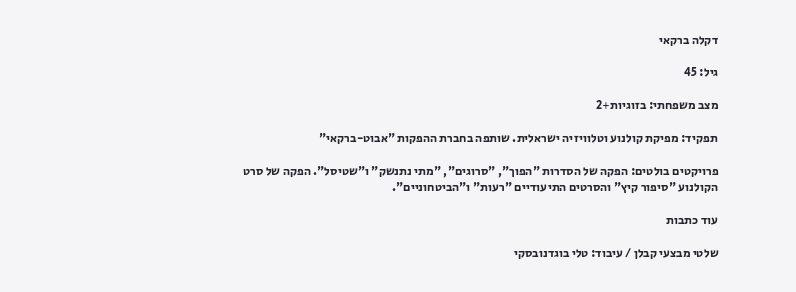דקלה ברקאי

גיל: 45

מצב משפחתי: בזוגיות+2

תפקיד: מפיקת קולנוע וטלוויזיה ישראלית. שותפה בחברת ההפקות "אבוט-ברקאי"

פרויקטים בולטים: הפקה של הסדרות "הפוך", "סרוגים", "מתי נתנשק" ו"שטיסל". הפקה של סרט הקולנוע "סיפור קיץ" והסרטים התיעודיים "רעות" ו"הביטחוניים".

עוד כתבות

שלטי מבצעי קבלן / עיבוד: טלי בוגדנובסקי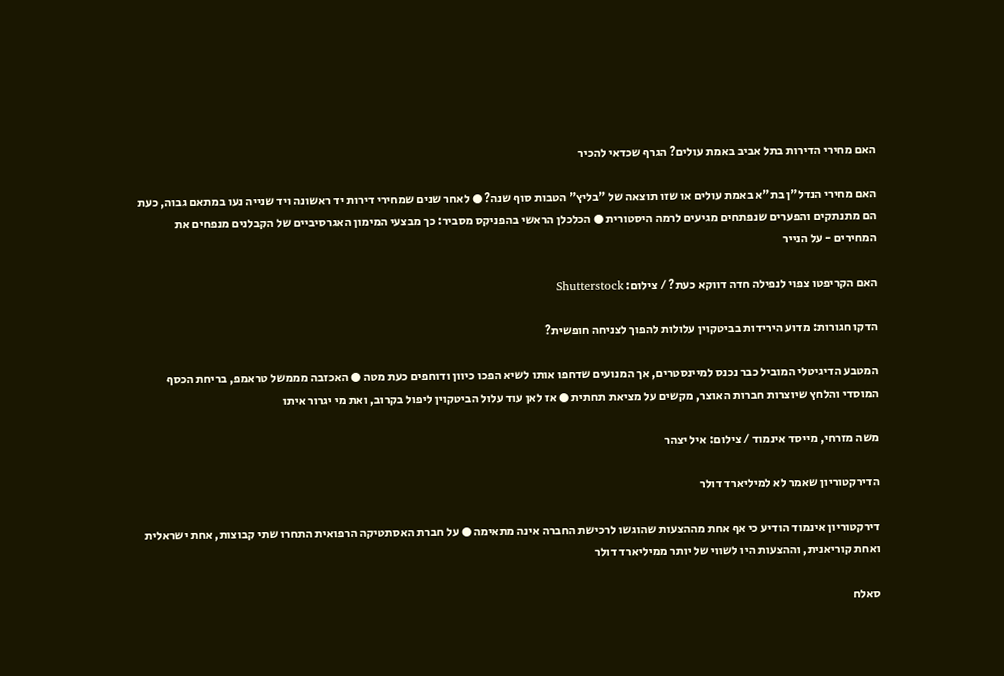האם מחירי הדירות בתל אביב באמת עולים? הגרף שכדאי להכיר

האם מחירי הנדל"ן בת"א באמת עולים או שזו תוצאה של "בליץ" הטבות סוף שנה? ● לאחר שנים שמחירי דירות יד ראשונה ויד שנייה נעו במתאם גבוה, כעת הם מתנתקים והפערים שנפתחים מגיעים לרמה היסטורית ● הכלכלן הראשי בהפניקס מסביר: כך מבצעי המימון האגרסיביים של הקבלנים מנפחים את המחירים - על הנייר

האם הקריפטו צפוי לנפילה חדה דווקא כעת? / צילום: Shutterstock

הדקו חגורות: מדוע הירידות בביטקוין עלולות להפוך לצניחה חופשית?

המטבע הדיגיטלי המוביל כבר נכנס למיינסטרים, אך המנועים שדחפו אותו לשיא הפכו כיוון ודוחפים כעת מטה ● האכזבה מממשל טראמפ, בריחת הכסף המוסדי והלחץ שיוצרות חברות האוצר, מקשים על מציאת תחתית ● אז לאן עוד עלול הביטקוין ליפול בקרוב, ואת מי יגרור איתו

משה מזרחי, מייסד אינמוד / צילום: איל יצהר

הדירקטוריון שאמר לא למיליארד דולר

דירקטוריון אינמוד הודיע כי אף אחת מההצעות שהוגשו לרכישת החברה אינה מתאימה ● על חברת האסתטיקה הרפואית התחרו שתי קבוצות, אחת ישראלית ואחת קוריאנית, וההצעות היו לשווי של יותר ממיליארד דולר

סאלח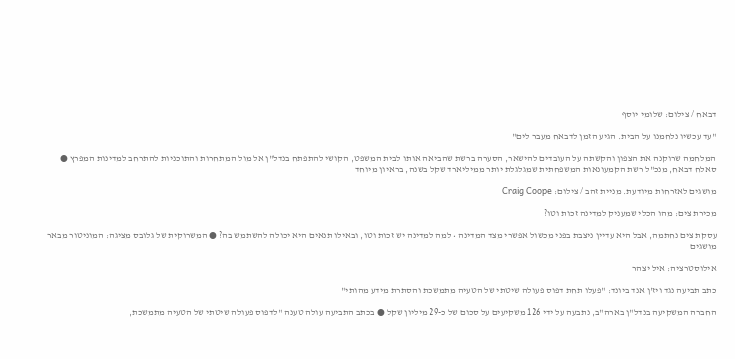דבאח / צילום: שלומי יוסף

"עד עכשיו נלחמנו על הבית. הגיע הזמן לדבאח מעבר לים"

המלחמה שרוקנה את הצפון והקשתה על העובדים להישאר, הסערה ברשת שהביאה אותו לבית המשפט, הקושי להתפתח בנדל"ן אל מול המתחרות והתוכניות להתרחב למדינות המפרץ ● סאלח דבאח, מנכ"ל רשת הקמעונאות המשפחתית שמגלגלת יותר ממיליארד שקל בשנה, בראיון מיוחד

מושגים לאזרחות מיודעת. מניית זהב / צילום: Craig Coope

מכירת צים: מהו הכלי שמעניק למדינה זכות וטו?

עסקת צים נחתמה, אבל היא עדיין ניצבת בפני מכשול אפשרי מצד המדינה • למה למדינה יש זכות וטו, ובאילו תנאים היא יכולה להשתמש בה? ● המשרוקית של גלובס מציגה: המוניטור מבאר מושגים

אילוסטרציה: איל יצהר

כתב תביעה נגד ויז'ן אנד ביונד: "פעלו תחת דפוס פעולה שיטתי של הטעיה מתמשכת והסתרת מידע מהותי"

החברה המשקיעה בנדל"ן בארה"ב, נתבעה על ידי 126 משקיעים על סכום של כ-29 מיליון שקל ● בכתב התביעה עולה טענה "לדפוס פעולה שיטתי של הטעיה מתמשכת,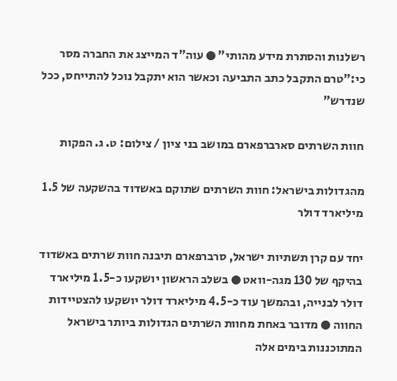רשלנות והסתרת מידע מהותי" ● עוה"ד המייצג את החברה מסר כי:"טרם התקבל כתב התביעה וכאשר הוא יתקבל נוכל להתייחס, ככל שנדרש"

חוות השרתים סארברפארם במושב בני ציון / צילום: ט. ג. הפקות

מהגדולות בישראל: חוות השרתים שתוקם באשדוד בהשקעה של 1.5 מיליארד דולר

יחד עם קרן תשתיות ישראל, סרברפארם תיבנה חוות שרתים באשדוד בהיקף של 130 מגה-וואט ● בשלב הראשון יושקעו כ-1.5 מיליארד דולר לבנייה, ובהמשך עוד כ-4.5 מיליארד דולר יושקעו להצטיידות החווה ● מדובר באחת מחוות השרתים הגדולות ביותר בישראל המתוכננות בימים אלה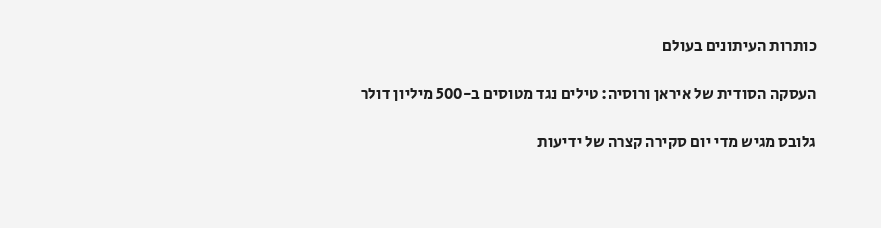כותרות העיתונים בעולם

העסקה הסודית של איראן ורוסיה: טילים נגד מטוסים ב-500 מיליון דולר

גלובס מגיש מדי יום סקירה קצרה של ידיעות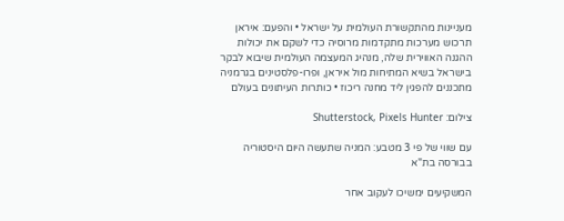מעניינות מהתקשורת העולמית על ישראל • והפעם: איראן תרכוש מערכות מתקדמות מרוסיה כדי לשקם את יכולות ההגנה האווירית שלה, מנהיג המעצמה העולמית שיבוא לבקר בישראל בשיא המתיחות מול איראן, ופרו-פלסטינים בגרמניה מתכננים להפגין ליד מחנה ריכוז • כותרות העיתונים בעולם

צילום: Shutterstock, Pixels Hunter

עם שווי של פי 3 מטבע: המניה שתעשה היום היסטוריה בבורסה בת"א

המשקיעים ימשיכו לעקוב אחר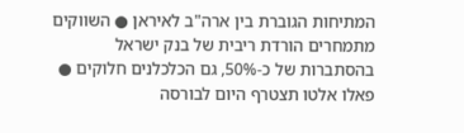המתיחות הגוברת בין ארה"ב לאיראן ● השווקים מתמחרים הורדת ריבית של בנק ישראל בהסתברות של כ-50%, גם הכלכלנים חלוקים ● פאלו אלטו תצטרף היום לבורסה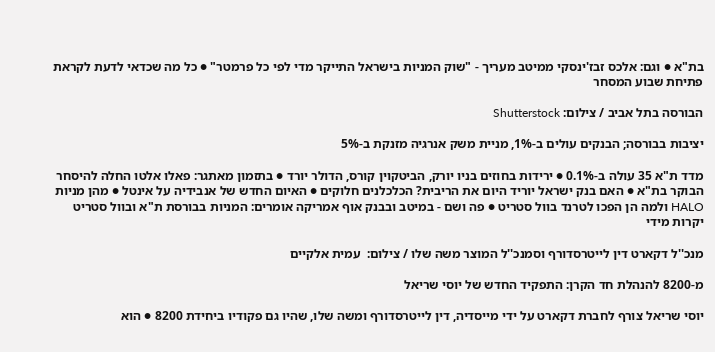בת"א ● וגם: אלכס זבז'ינסקי ממיטב מעריך - "שוק המניות בישראל התייקר מדי לפי כל פרמטר" ● כל מה שכדאי לדעת לקראת פתיחת שבוע המסחר

הבורסה בתל אביב / צילום: Shutterstock

יציבות בבורסה; הבנקים עולים ב-1%, מניית משק אנרגיה מזנקת ב-5%

מדד ת"א 35 עולה ב-0.1% ● ירידות בחוזים בניו יורק, הביטקוין קורס, הדולר יורד ● בתזמון מאתגר: פאלו אלטו החלה להיסחר הבוקר בת"א ● האם בנק ישראל יוריד היום את הריבית? הכלכלנים חלוקים ● האיום החדש של אנבידיה על אינטל ● מהן מניות HALO ולמה הן הפכו לטרנד בוול סטריט ● פה ושם - במיטב ובבנק אוף אמריקה אומרים: המניות בבורסת ת"א ובוול סטריט יקרות מידי

מנכ''ל דקארט דין לייטרסדורף וסמנכ''ל המוצר משה שלו / צילום:  עמית אלקיים

מ-8200 להנהלת חד הקרן: התפקיד החדש של יוסי שריאל

יוסי שריאל צורף לחברת דקארט על ידי מייסדיה, דין לייטרסדורף ומשה שלו, שהיו גם פקודיו ביחידת 8200 ● הוא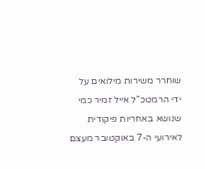שוחרר משירות מילואים על ידי הרמטכ"ל אייל זמיר כמי שנושא באחריות פיקודית לאירועי ה-7 באוקטובר מעצם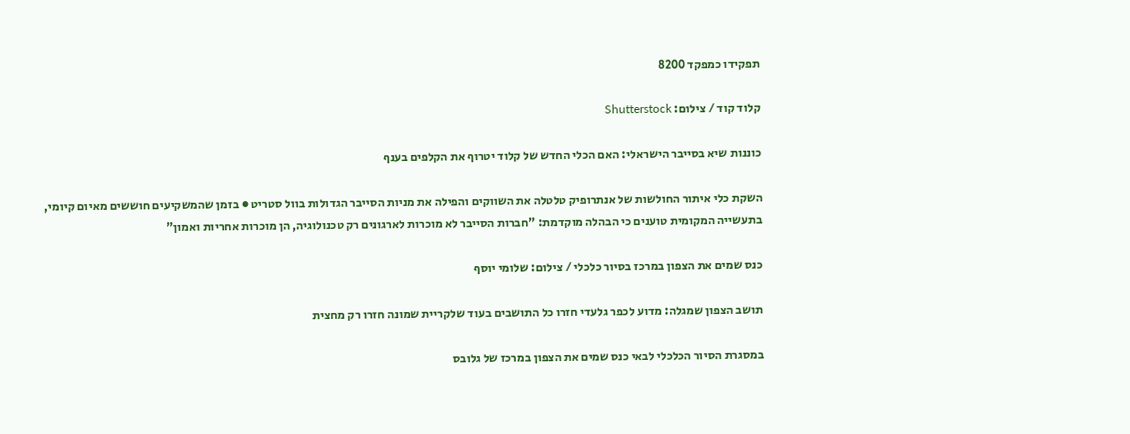תפקידו כמפקד 8200

קלוד קוד / צילום: Shutterstock

כוננות שיא בסייבר הישראלי: האם הכלי החדש של קלוד יטרוף את הקלפים בענף

השקת כלי איתור החולשות של אנתרופיק טלטלה את השווקים והפילה את מניות הסייבר הגדולות בוול סטריט ● בזמן שהמשקיעים חוששים מאיום קיומי, בתעשייה המקומית טוענים כי הבהלה מוקדמת: "חברות הסייבר לא מוכרות לארגונים רק טכנולוגיה, הן מוכרות אחריות ואמון"

כנס שמים את הצפון במרכז בסיור כלכלי / צילום: שלומי יוסף

תושב הצפון שמגלה: מדוע לכפר גלעדי חזרו כל התושבים בעוד שלקריית שמונה חזרו רק מחצית

במסגרת הסיור הכלכלי לבאי כנס שמים את הצפון במרכז של גלובס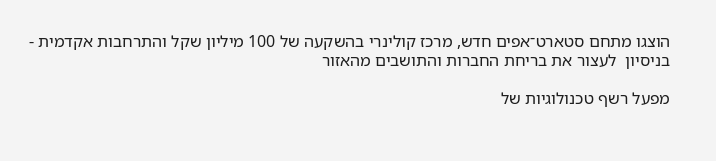הוצגו מתחם סטארט־אפים חדש, מרכז קולינרי בהשקעה של 100 מיליון שקל והתרחבות אקדמית - בניסיון  לעצור את בריחת החברות והתושבים מהאזור

מפעל רשף טכנולוגיות של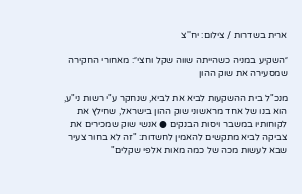ארית בשדרות / צילום: יח''צ

״השקיע במניה כשהייתה שווה שקל וחצי״: מאחורי החקירה שמסעירה את שוק ההון

מנכ"ל בית ההשקעות לביא את לביא, שנחקר ע"י רשות ני"ע, הוא בנו של אחד מראשוני שוק ההון בישראל, שחילץ את לקוחותיו במשבר ויסות הבנקים ● אנשי שוק שמכירים את צביקה לביא מתקשים להאמין לחשדות: "זה לא בחור צעיר שבא לעשות מכה של כמה מאות אלפי שקלים"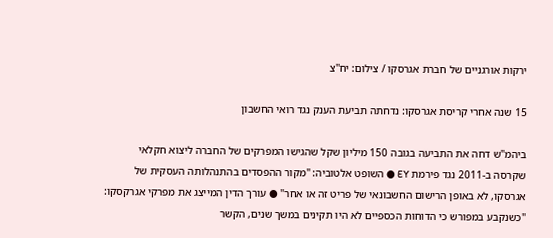ירקות אורגניים של חברת אגרסקו / צילום: יח''צ

15 שנה אחרי קריסת אגרסקו: נדחתה תביעת הענק נגד רואי החשבון

ביהמ"ש דחה את התביעה בגובה 150 מיליון שקל שהגישו המפרקים של החברה ליצוא חקלאי שקרסה ב-2011 נגד פירמת EY ● השופט אלטוביה: "מקור ההפסדים בהתנהלותה העסקית של אגרסקו, לא באופן הרישום החשבונאי של פריט זה או אחר" ● עורך הדין המייצג את מפרקי אגרקסקו: "כשנקבע במפורש כי הדוחות הכספיים לא היו תקינים במשך שנים, הקשר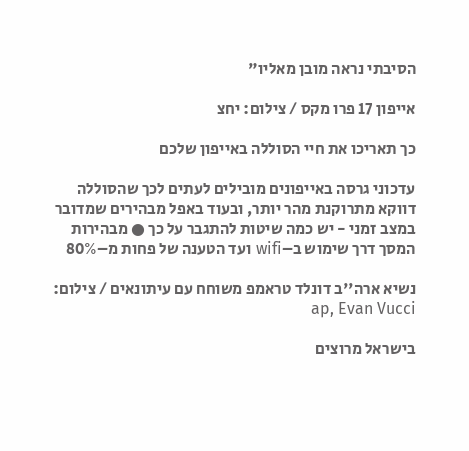הסיבתי נראה מובן מאליו"

אייפון 17 פרו מקס / צילום: יחצ

כך תאריכו את חיי הסוללה באייפון שלכם

עדכוני גרסה באייפונים מובילים לעתים לכך שהסוללה דווקא מתרוקנת מהר יותר, ובעוד באפל מבהירים שמדובר במצב זמני - יש כמה שיטות להתגבר על כך ● מבהירות המסך דרך שימוש ב–wifi ועד הטענה של פחות מ–80%

נשיא ארה''ב דונלד טראמפ משוחח עם עיתונאים / צילום: ap, Evan Vucci

בישראל מרוצים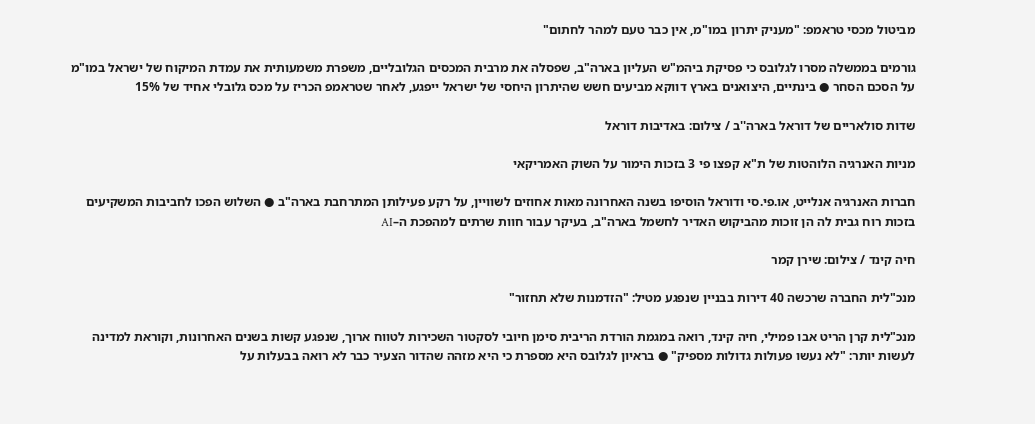מביטול מכסי טראמפ: "מעניק יתרון במו"מ, אין כבר טעם למהר לחתום"

גורמים בממשלה מסרו לגלובס כי פסיקת ביהמ"ש העליון בארה"ב, שפסלה את מרבית המכסים הגלובליים, משפרת משמעותית את עמדת המיקוח של ישראל במו"מ על הסכם הסחר ● בינתיים, היצואנים בארץ דווקא מביעים חשש שהיתרון היחסי של ישראל ייפגע, לאחר שטראמפ הכריז על מכס גלובלי אחיד של 15%

שדות סולאריים של דוראל בארה''ב / צילום: באדיבות דוראל

מניות האנרגיה הלוהטות של ת"א קפצו פי 3 בזכות הימור על השוק האמריקאי

חברות האנרגיה אנלייט, או.פי.סי ודוראל הוסיפו בשנה האחרונה מאות אחוזים לשוויין, על רקע פעילותן המתרחבת בארה"ב ● השלוש הפכו לחביבות המשקיעים בזכות רוח גבית לה הן זוכות מהביקוש האדיר לחשמל בארה"ב, בעיקר עבור חוות שרתים למהפכת ה–AI

חיה קינד / צילום: שירן קמר

מנכ"לית החברה שרכשה 40 דירות בבניין שנפגע מטיל: "הזדמנות שלא תחזור"

מנכ"לית קרן הריט אבו פמילי, חיה קינד, רואה במגמת הורדת הריבית סימן חיובי לסקטור השכירות לטווח ארוך, שנפגע קשות בשנים האחרונות, וקוראת למדינה לעשות יותר: "לא נעשו פעולות גדולות מספיק" ● בראיון לגלובס היא מספרת כי היא מזהה שהדור הצעיר כבר לא רואה בבעלות על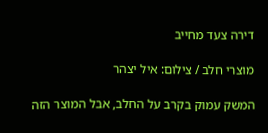דירה צעד מחייב

מוצרי חלב / צילום: איל יצהר

המשק עמוק בקרב על החלב, אבל המוצר הזה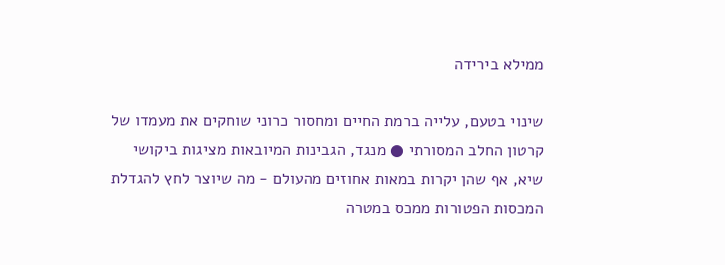ממילא בירידה

שינוי בטעם, עלייה ברמת החיים ומחסור כרוני שוחקים את מעמדו של קרטון החלב המסורתי ● מנגד, הגבינות המיובאות מציגות ביקושי שיא, אף שהן יקרות במאות אחוזים מהעולם - מה שיוצר לחץ להגדלת המכסות הפטורות ממכס במטרה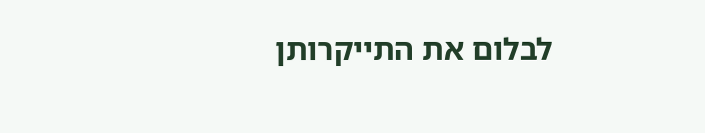לבלום את התייקרותן